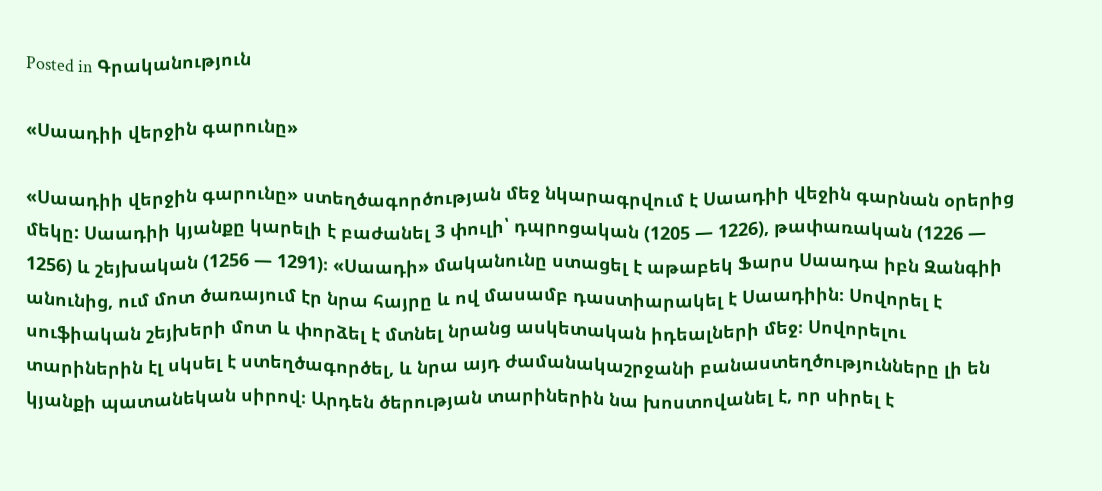Posted in Գրականություն

«Սաադիի վերջին գարունը»

«Սաադիի վերջին գարունը» ստեղծագործության մեջ նկարագրվում է Սաադիի վեջին գարնան օրերից մեկը: Սաադիի կյանքը կարելի է բաժանել 3 փուլի՝ դպրոցական (1205 — 1226), թափառական (1226 — 1256) և շեյխական (1256 — 1291)։ «Սաադի» մականունը ստացել է աթաբեկ Ֆարս Սաադա իբն Զանգիի անունից, ում մոտ ծառայում էր նրա հայրը և ով մասամբ դաստիարակել է Սաադիին։ Սովորել է սուֆիական շեյխերի մոտ և փորձել է մտնել նրանց ասկետական իդեալների մեջ։ Սովորելու տարիներին էլ սկսել է ստեղծագործել, և նրա այդ ժամանակաշրջանի բանաստեղծությունները լի են կյանքի պատանեկան սիրով։ Արդեն ծերության տարիներին նա խոստովանել է, որ սիրել է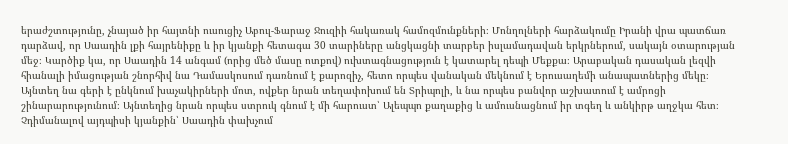երաժշտությունը, չնայած իր հայտնի ուսուցիչ Աբուլ-Ֆարաջ Ջուզիի հակառակ համոզմունքների։ Մոնղոլների հարձակումը Իրանի վրա պատճառ դարձավ, որ Սաադին լքի հայրենիքը և իր կյանքի հետագա 30 տարիները անցկացնի տարբեր իսլամադավան երկրներում, սակայն օտարության մեջ։ Կարծիք կա, որ Սաադին 14 անգամ (որից մեծ մասը ոտքով) ուխտագնացություն է կատարել դեպի Մեքքա։ Արաբական դասական լեզվի հիանալի իմացության շնորհիվ նա Դամասկոսում դառնում է քարոզիչ, հետո որպես վանական մեկնում է Երուսաղեմի անապատներից մեկը։ Այնտեղ նա գերի է ընկնում խաչակիրների մոտ, ովքեր նրան տեղափոխում են Տրիպոլի, և նա որպես բանվոր աշխատում է ամրոցի շինարարությունում։ Այնտեղից նրան որպես ստրուկ գնում է մի հարուստ՝ Ալեպպո քաղաքից և ամուսնացնում իր տգեղ և անկիրթ աղջկա հետ։ Չդիմանալով այդպիսի կյանքին՝ Սաադին փախչում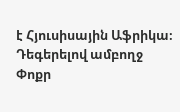է Հյուսիսային Աֆրիկա։ Դեգերելով ամբողջ Փոքր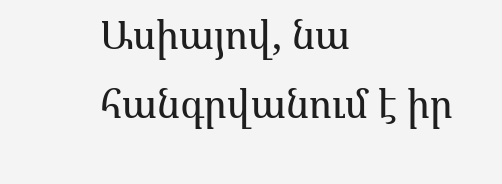Ասիայով, նա հանգրվանում է իր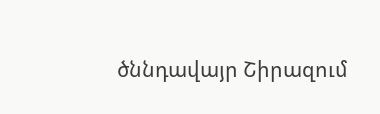ծննդավայր Շիրազում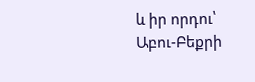և իր որդու՝ Աբու-Բեքրի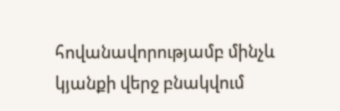հովանավորությամբ մինչև կյանքի վերջ բնակվում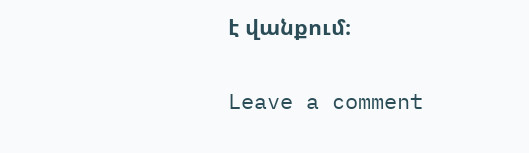է վանքում։

Leave a comment